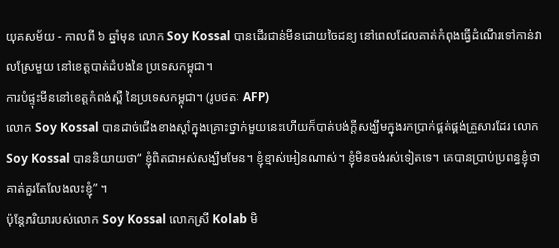យុគសម័យ - កាលពី ៦ ឆ្នាំមុន លោក Soy Kossal បានដើរជាន់មីនដោយចៃដន្យ នៅពេលដែលគាត់កំពុងធ្វើដំណើរទៅកាន់វាលស្រែមួយ នៅខេត្តបាត់ដំបងនៃ ប្រទេសកម្ពុជា។
ការបំផ្ទុះមីននៅខេត្តកំពង់ស្ពឺ នៃប្រទេសកម្ពុជា។ (រូបថតៈ AFP)
លោក Soy Kossal បានដាច់ជើងខាងស្តាំក្នុងគ្រោះថ្នាក់មួយនេះហើយក៏បាត់បង់ក្តីសង្ឃឹមក្នុងរកប្រាក់ផ្គត់ផ្គង់គ្រួសារដែរ លោក Soy Kossal បាននិយាយថា“ ខ្ញុំពិតជាអស់សង្ឃឹមមែន។ ខ្ញុំខ្មាស់អៀនណាស់។ ខ្ញុំមិនចង់រស់ទៀតទេ។ គេបានប្រាប់ប្រពន្ធខ្ញុំថា គាត់គួរតែលែងលះខ្ញុំ” ។
ប៉ុន្តែភរិយារបស់លោក Soy Kossal លោកស្រី Kolab មិ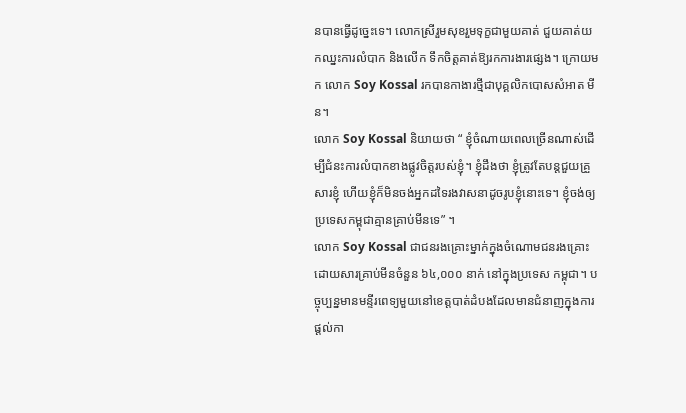នបានធ្វើដូច្នេះទេ។ លោកស្រីរួមសុខរួមទុក្ខជាមួយគាត់ ជួយគាត់យកឈ្នះការលំបាក និងលើក ទឹកចិត្តគាត់ឱ្យរកការងារផ្សេង។ ក្រោយមក លោក Soy Kossal រកបានកាងារថ្មីជាបុគ្គលិកបោសសំអាត មីន។
លោក Soy Kossal និយាយថា “ ខ្ញុំចំណាយពេលច្រើនណាស់ដើម្បីជំនះការលំបាកខាងផ្លូវចិត្តរបស់ខ្ញុំ។ ខ្ញុំដឹងថា ខ្ញុំត្រូវតែបន្តជួយគ្រួសារខ្ញុំ ហើយខ្ញុំក៏មិនចង់អ្នកដទៃរងវាសនាដូចរូបខ្ញុំនោះទេ។ ខ្ញុំចង់ឲ្យប្រទេសកម្ពុជាគ្មានគ្រាប់មីនទេ” ។
លោក Soy Kossal ជាជនរងគ្រោះម្នាក់ក្នុងចំណោមជនរងគ្រោះដោយសារគ្រាប់មីនចំនួន ៦៤,០០០ នាក់ នៅក្នុងប្រទេស កម្ពុជា។ បច្ចុប្បន្នមានមន្ទីរពេទ្យមួយនៅខេត្តបាត់ដំបងដែលមានជំនាញក្នុងការផ្តល់កា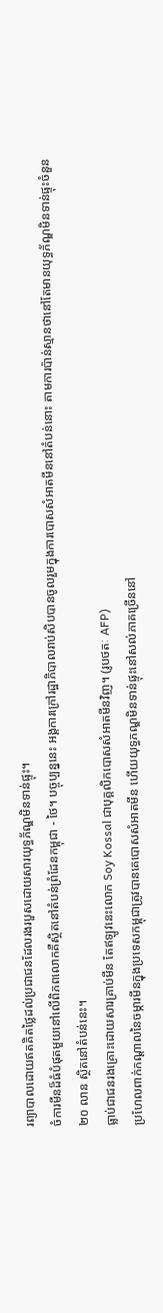រព្យាបាលដោយឥតគិតថ្លៃដល់ប្រជាជនដែលរងរបួសដោយសារយុទ្ធភ័ណ្ឌមិនទាន់ផ្ទុះ។
ចំការមីនដ៏ធំបំផុតមួយនៅលើពិភពលោកគឺស្ថិតនៅតំបន់ព្រំដែនកម្ពុជា - ថៃ។ បច្ចុប្បន្ននេះ អង្គការក្រៅរដ្ឋាភិបាលរាប់សិបបានចូលរួមក្នុងការបោសសំអាតមីននៅតំបន់នោះ តាមការប៉ាន់ស្មានថានៅតែមានយុទ្ធភ័ណ្ឌមិនទាន់ផ្ទុះចំនួន ២០ លាន ស្ថិតនៅតំបន់នេះ។
ធ្លាប់ជាជនរងគ្រោះដោយសារគ្រាប់មីន តែឥឡូវនេះលោក Soy Kossal ជាបុគ្គលិកបោសសំអាតមីនវិញ។ (រូបថតៈ AFP)
ប្រហែលពាក់កណ្តាលនៃចម្ការមីនក្នុងប្រទេសកម្ពុជាត្រូវបានគេបោសសំអាតមីន ហើយយុទ្ធភណ្ឌមិនទាន់ផ្ទុះនៅសល់ភាគច្រើននៅ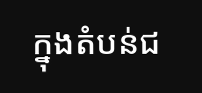ក្នុងតំបន់ជ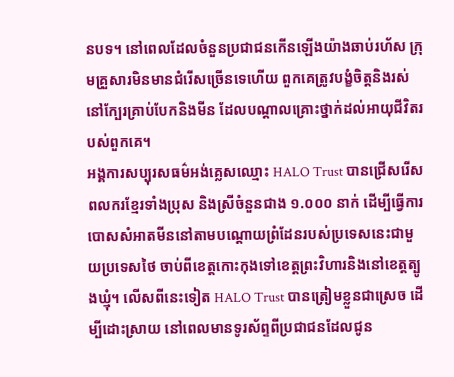នបទ។ នៅពេលដែលចំនួនប្រជាជនកើនឡើងយ៉ាងឆាប់រហ័ស ក្រុមគ្រួសារមិនមានជំរើសច្រើនទេហើយ ពួកគេត្រូវបង្ខំចិត្តនិងរស់នៅក្បែរគ្រាប់បែកនិងមីន ដែលបណ្តាលគ្រោះថ្នាក់ដល់អាយុជីវិតរបស់ពួកគេ។
អង្គការសប្បុរសធម៌អង់គ្លេសឈ្មោះ HALO Trust បានជ្រើសរើសពលករខ្មែរទាំងប្រុស និងស្រីចំនួនជាង ១.០០០ នាក់ ដើម្បីធ្វើការបោសសំអាតមីននៅតាមបណ្តោយព្រំដែនរបស់ប្រទេសនេះជាមួយប្រទេសថៃ ចាប់ពីខេត្តកោះកុងទៅខេត្តព្រះវិហារនិងនៅខេត្តត្បូងឃ្មុំ។ លើសពីនេះទៀត HALO Trust បានត្រៀមខ្លួនជាស្រេច ដើម្បីដោះស្រាយ នៅពេលមានទូរស័ព្ទពីប្រជាជនដែលជូន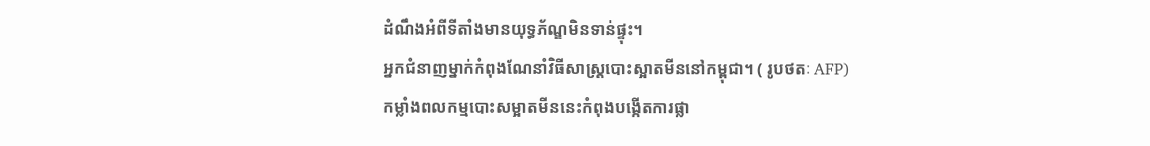ដំណឹងអំពីទីតាំងមានយុទ្ធភ័ណ្ឌមិនទាន់ផ្ទុះ។
អ្នកជំនាញម្នាក់កំពុងណែនាំវិធីសាស្រ្តបោះស្អាតមីននៅកម្ពុជា។ ( រូបថតៈ AFP)
កម្លាំងពលកម្មបោះសម្អាតមីននេះកំពុងបង្កើតការផ្លា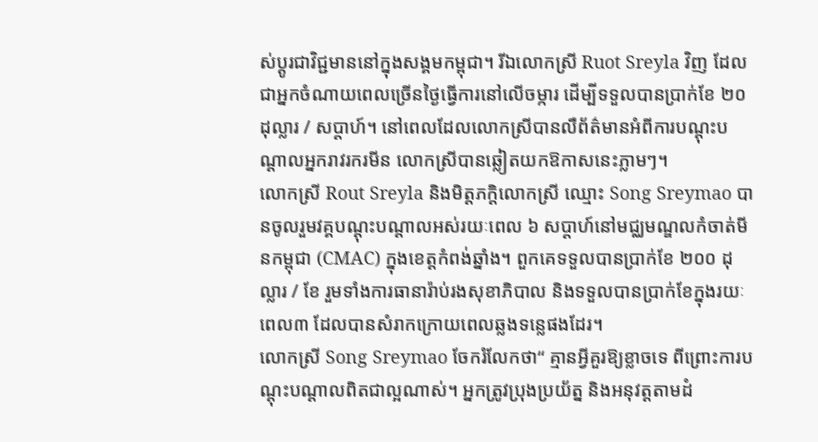ស់ប្តូរជាវិជ្ជមាននៅក្នុងសង្គមកម្ពុជា។ រីឯលោកស្រី Ruot Sreyla វិញ ដែលជាអ្នកចំណាយពេលច្រើនថ្ងៃធ្វើការនៅលើចម្ការ ដើម្បីទទួលបានប្រាក់ខែ ២០ ដុល្លារ / សប្តាហ៍។ នៅពេលដែលលោកស្រីបានលឺព័ត៌មានអំពីការបណ្តុះបណ្តាលអ្នករាវរករមីន លោកស្រីបានឆ្លៀតយកឱកាសនេះភ្លាមៗ។
លោកស្រី Rout Sreyla និងមិត្តភក្តិលោកស្រី ឈ្មោះ Song Sreymao បានចូលរួមវគ្គបណ្តុះបណ្តាលអស់រយៈពេល ៦ សប្តាហ៍នៅមជ្ឈមណ្ឌលកំចាត់មីនកម្ពុជា (CMAC) ក្នុងខេត្តកំពង់ឆ្នាំង។ ពួកគេទទួលបានប្រាក់ខែ ២០០ ដុល្លារ / ខែ រួមទាំងការធានារ៉ាប់រងសុខាភិបាល និងទទួលបានប្រាក់ខែក្នុងរយៈពេល៣ ដែលបានសំរាកក្រោយពេលឆ្លងទន្លេផងដែរ។
លោកស្រី Song Sreymao ចែករំលែកថា“ គ្មានអ្វីគួរឱ្យខ្លាចទេ ពីព្រោះការបណ្តុះបណ្តាលពិតជាល្អណាស់។ អ្នកត្រូវប្រុងប្រយ័ត្ន និងអនុវត្តតាមដំ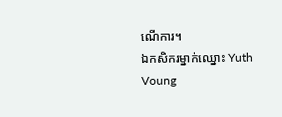ណើការ។
ឯកសិករម្នាក់ឈ្នោះ Yuth Voung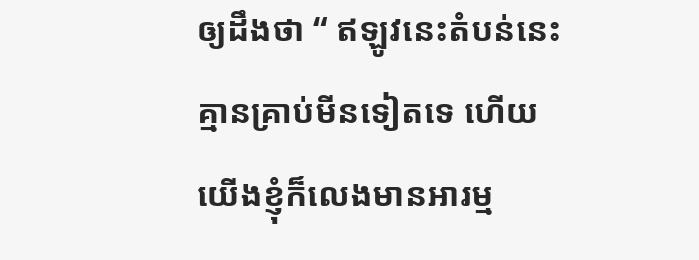ឲ្យដឹងថា “ ឥឡូវនេះតំបន់នេះគ្មានគ្រាប់មីនទៀតទេ ហើយយើងខ្ញុំក៏លេងមានអារម្ម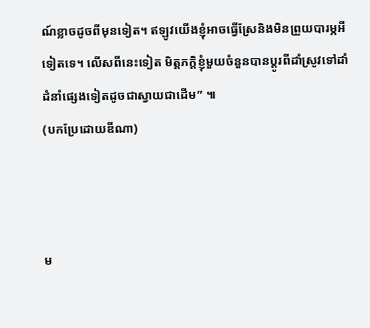ណ៍ខ្លាចដូចពីមុនទៀត។ ឥឡូវយើងខ្ញុំអាចធ្វើស្រែនិងមិនព្រួយបារម្ភអីទៀតទេ។ លើសពីនេះទៀត មិត្តភក្តិខ្ញុំមួយចំនួនបានប្តូរពីដាំស្រូវទៅដាំដំនាំផ្សេងទៀតដូចជាស្វាយជាដើម” ៕
(បកប្រែដោយឌីណា)



ម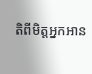តិពីមិត្តអ្នកអាន